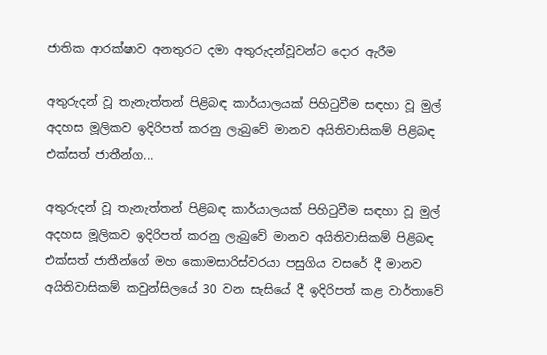ජාතික ආරක්‌ෂාව අනතුරට දමා අතුරුදන්වූවන්ට දොර ඇරීම

අතුරුදන් වූ තැනැත්තන් පිළිබඳ කාර්යාලයක්‌ පිහිටුවීම සඳහා වූ මුල් අදහස මූලිකව ඉදිරිපත් කරනු ලැබුවේ මානව අයිතිවාසිකම් පිළිබඳ එක්‌සත් ජාතීන්ග...

අතුරුදන් වූ තැනැත්තන් පිළිබඳ කාර්යාලයක්‌ පිහිටුවීම සඳහා වූ මුල් අදහස මූලිකව ඉදිරිපත් කරනු ලැබුවේ මානව අයිතිවාසිකම් පිළිබඳ එක්‌සත් ජාතීන්ගේ මහ කොමසාරිස්‌වරයා පසුගිය වසරේ දී මානව අයිතිවාසිකම් කවුන්සිලයේ 30 වන සැසියේ දී ඉදිරිපත් කළ වාර්තාවේ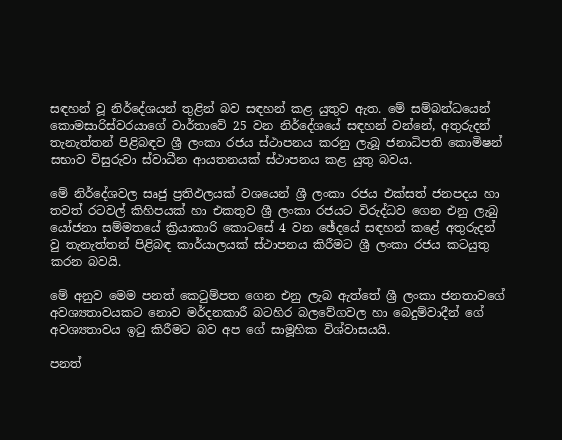සඳහන් වූ නිර්දේශයන් තුළින් බව සඳහන් කළ යුතුව ඇත. මේ සම්බන්ධයෙන් කොමසාරිස්‌වරයාගේ වාර්තාවේ 25 වන නිර්දේශයේ සඳහන් වන්නේ, අතුරුදන් තැනැත්තන් පිළිබඳව ශ්‍රී ලංකා රජය ස්‌ථාපනය කරනු ලැබූ ජනාධිපති කොමිෂන් සභාව විසුරුවා ස්‌වාධීන ආයතනයක්‌ ස්‌ථාපනය කළ යුතු බවය.

මේ නිර්දේශවල සෘජු ප්‍රතිඵලයක්‌ වශයෙන් ශ්‍රී ලංකා රජය එක්‌සත් ජනපදය හා තවත් රටවල් කිහිපයක්‌ හා එකතුව ශ්‍රී ලංකා රජයට විරුද්ධව ගෙන එනු ලැබු යෝජනා සම්මතයේ ක්‍රියාකාරි කොටසේ 4 වන ඡේදයේ සඳහන් කළේ අතුරුදන් වු තැනැත්තන් පිළිබඳ කාර්යාලයක්‌ ස්‌ථාපනය කිරීමට ශ්‍රී ලංකා රජය කටයුතු කරන බවයි.

මේ අනුව මෙම පනත් කෙටුම්පත ගෙන එනු ලැබ ඇත්තේ ශ්‍රී ලංකා ජනතාවගේ අවශ්‍යතාවයකට නොව මර්දනකාරී බටහිර බලවේගවල හා බෙදුම්වාදීන් ගේ අවශ්‍යතාවය ඉටු කිරීමට බව අප ගේ සාමූහික විශ්වාසයයි.

පනත්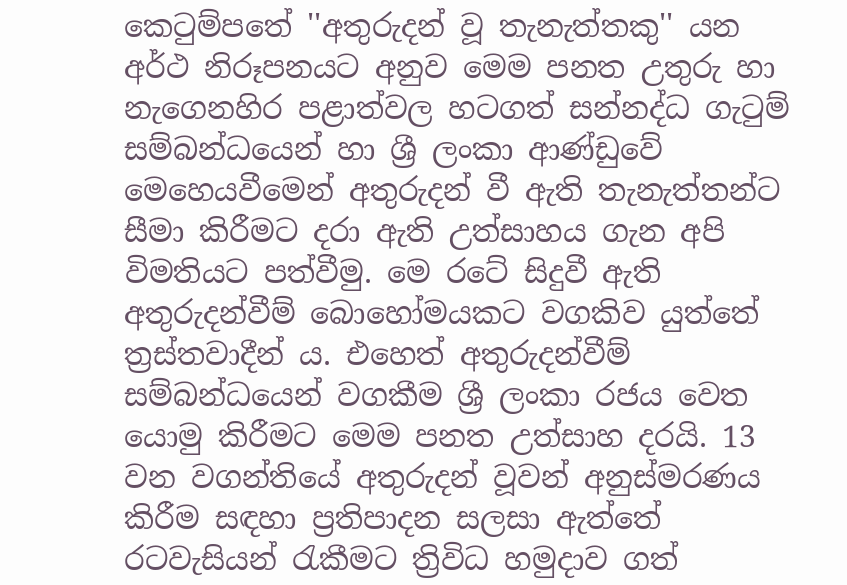කෙටුම්පතේ ''අතුරුදන් වූ තැනැත්තකු'' යන අර්ථ නිරූපනයට අනුව මෙම පනත උතුරු හා නැගෙනහිර පළාත්වල හටගත් සන්නද්ධ ගැටුම් සම්බන්ධයෙන් හා ශ්‍රී ලංකා ආණ්‌ඩුවේ මෙහෙයවීමෙන් අතුරුදන් වී ඇති තැනැත්තන්ට සීමා කිරීමට දරා ඇති උත්සාහය ගැන අපි විමතියට පත්වීමු. මෙ රටේ සිදුවී ඇති අතුරුදන්වීම් බොහෝමයකට වගකිව යුත්තේ ත්‍රස්‌තවාදීන් ය. එහෙත් අතුරුදන්වීම් සම්බන්ධයෙන් වගකීම ශ්‍රී ලංකා රජය වෙත යොමු කිරීමට මෙම පනත උත්සාහ දරයි. 13 වන වගන්තියේ අතුරුදන් වූවන් අනුස්‌මරණය කිරීම සඳහා ප්‍රතිපාදන සලසා ඇත්තේ රටවැසියන් රැකීමට ත්‍රිවිධ හමුදාව ගත්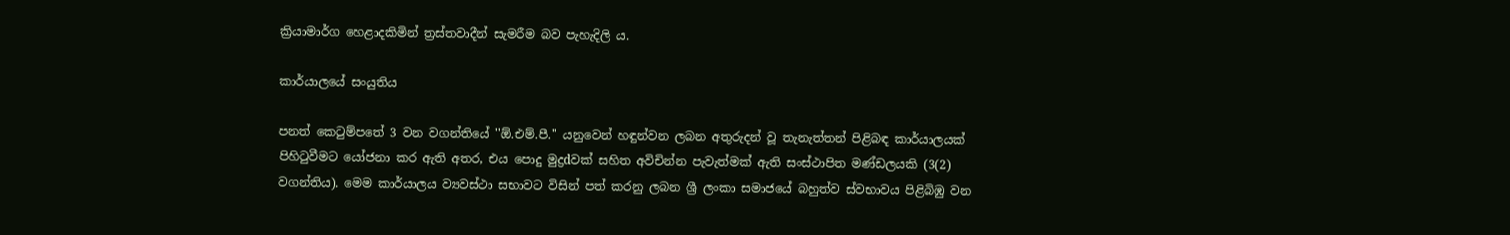ක්‍රියාමාර්ග හෙළාදකිමින් ත්‍රස්‌තවාදීන් සැමරීම බව පැහැදිලි ය.

කාර්යාලයේ සංයුතිය

පනත් කෙටුම්පතේ 3 වන වගන්තියේ ''ඕ.එම්.පී.'' යනුවෙන් හඳුන්වන ලබන අතුරුදන් වූ තැනැත්තන් පිළිබඳ කාර්යාලයක්‌ පිහිටුවීමට යෝජනා කර ඇති අතර, එය පොදු මුද්‍රdවක්‌ සහිත අවිචින්න පැවැත්මක්‌ ඇති සංස්‌ථාපිත මණ්‌ඩලයකි (3(2) වගන්තිය). මෙම කාර්යාලය ව්‍යවස්‌ථා සභාවට විසින් පත් කරනු ලබන ශ්‍රී ලංකා සමාජයේ බහුත්ව ස්‌වභාවය පිළිබිඹු වන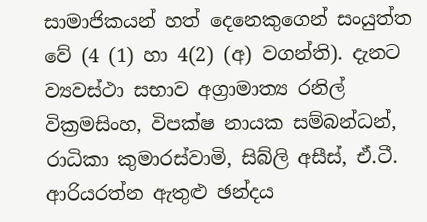සාමාජිකයන් හත් දෙනෙකුගෙන් සංයුත්ත වේ (4 (1) හා 4(2) (අ) වගන්ති). දැනට ව්‍යවස්‌ථා සභාව අග්‍රාමාත්‍ය රනිල් වික්‍රමසිංහ, විපක්‌ෂ නායක සම්බන්ධන්, රාධිකා කුමාරස්‌වාමි, සිබ්ලි අසීස්‌, ඒ.ටී. ආරියරත්න ඇතුළු ඡන්දය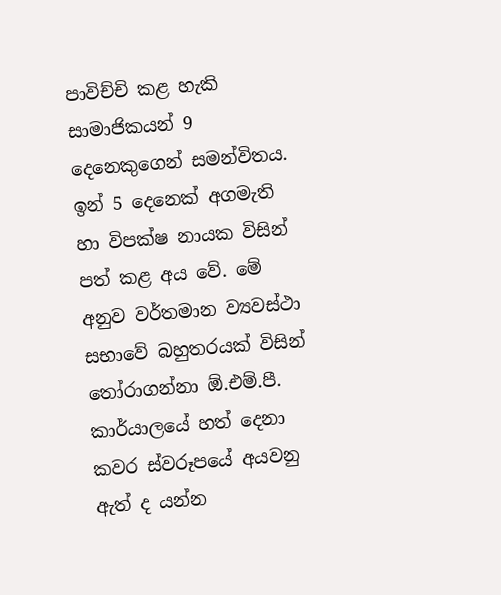පාවිච්චි කළ හැකි සාමාජිකයන් 9 දෙනෙකුගෙන් සමන්විතය. ඉන් 5 දෙනෙක්‌ අගමැති හා විපක්‌ෂ නායක විසින් පත් කළ අය වේ. මේ අනුව වර්තමාන ව්‍යවස්‌ථා සභාවේ බහුතරයක්‌ විසින් තෝරාගන්නා ඕ.එම්.පී. කාර්යාලයේ හත් දෙනා කවර ස්‌වරූපයේ අයවනු ඇත් ද යන්න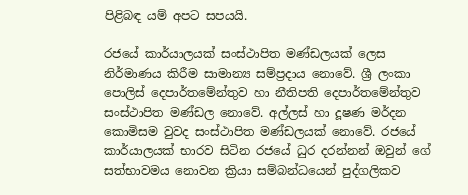පිළිබඳ යම් අපට සපයයි.

රජයේ කාර්යාලයක්‌ සංස්‌ථාපිත මණ්‌ඩලයක්‌ ලෙස නිර්මාණය කිරීම සාමාන්‍ය සම්ප්‍රදාය නොවේ. ශ්‍රී ලංකා පොලිස්‌ දෙපාර්තමේන්තුව හා නීතිපති දෙපාර්තමේන්තුව සංස්‌ථාපිත මණ්‌ඩල නොවේ. අල්ලස්‌ හා දූෂණ මර්දන කොමිසම වුවද සංස්‌ථාපිත මණ්‌ඩලයක්‌ නොවේ. රජයේ කාර්යාලයක්‌ භාරව සිටින රජයේ ධුර දරන්නන් ඔවුන් ගේ සත්භාවමය නොවන ක්‍රියා සම්බන්ධයෙන් පුද්ගලිකව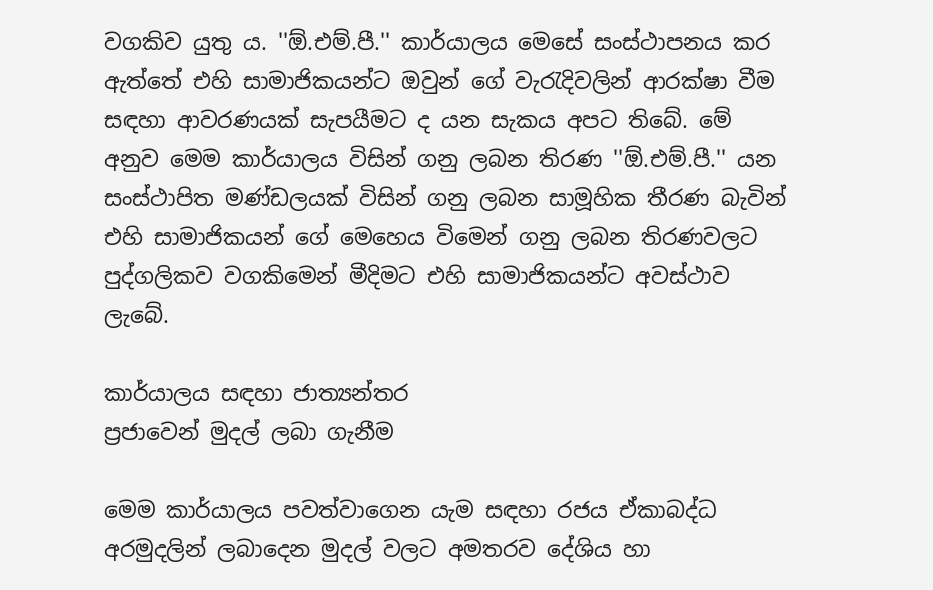වගකිව යුතු ය. ''ඕ.එම්.පී.'' කාර්යාලය මෙසේ සංස්‌ථාපනය කර ඇත්තේ එහි සාමාජිකයන්ට ඔවුන් ගේ වැරැදිවලින් ආරක්‌ෂා වීම සඳහා ආවරණයක්‌ සැපයීමට ද යන සැකය අපට තිබේ. මේ අනුව මෙම කාර්යාලය විසින් ගනු ලබන තිරණ ''ඕ.එම්.පී.'' යන සංස්‌ථාපිත මණ්‌ඩලයක්‌ විසින් ගනු ලබන සාමූහික තීරණ බැවින් එහි සාමාජිකයන් ගේ මෙහෙය විමෙන් ගනු ලබන තිරණවලට පුද්ගලිකව වගකිමෙන් මීදිමට එහි සාමාජිකයන්ට අවස්‌ථාව ලැබේ.

කාර්යාලය සඳහා ජාත්‍යන්තර
ප්‍රජාවෙන් මුදල් ලබා ගැනීම

මෙම කාර්යාලය පවත්වාගෙන යැම සඳහා රජය ඒකාබද්ධ අරමුදලින් ලබාදෙන මුදල් වලට අමතරව දේශිය හා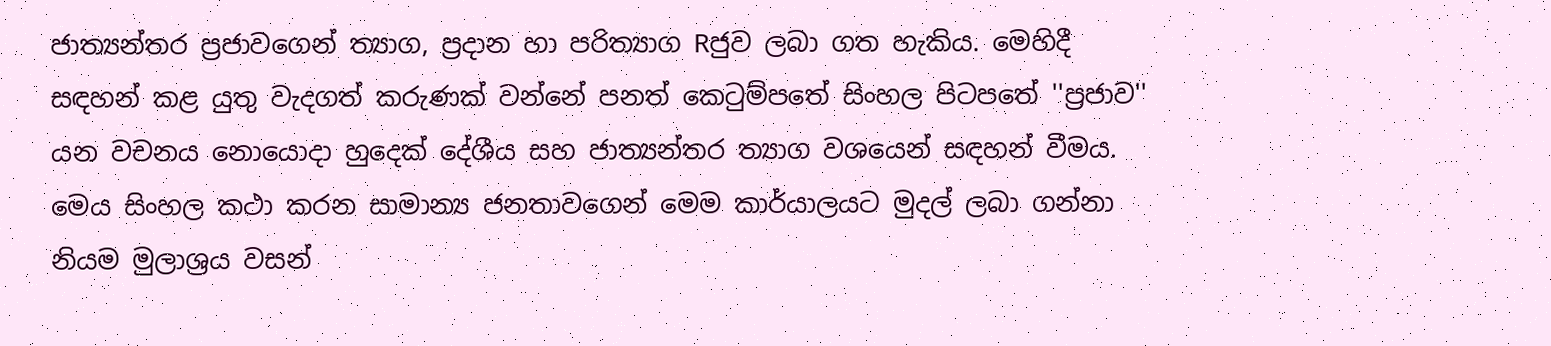ජාත්‍යන්තර ප්‍රජාවගෙන් ත්‍යාග, ප්‍රදාන හා පරිත්‍යාග Rජුව ලබා ගත හැකිය. මෙහිදී සඳහන් කළ යුතු වැදගත් කරුණක්‌ වන්නේ පනත් කෙටුම්පතේ සිංහල පිටපතේ ''ප්‍රජාව'' යන වචනය නොයොදා හුදෙක්‌ දේශීය සහ ජාත්‍යන්තර ත්‍යාග වශයෙන් සඳහන් වීමය. මෙය සිංහල කථා කරන සාමාන්‍ය ජනතාවගෙන් මෙම කාර්යාලයට මුදල් ලබා ගන්නා නියම මුලාශ්‍රය වසන්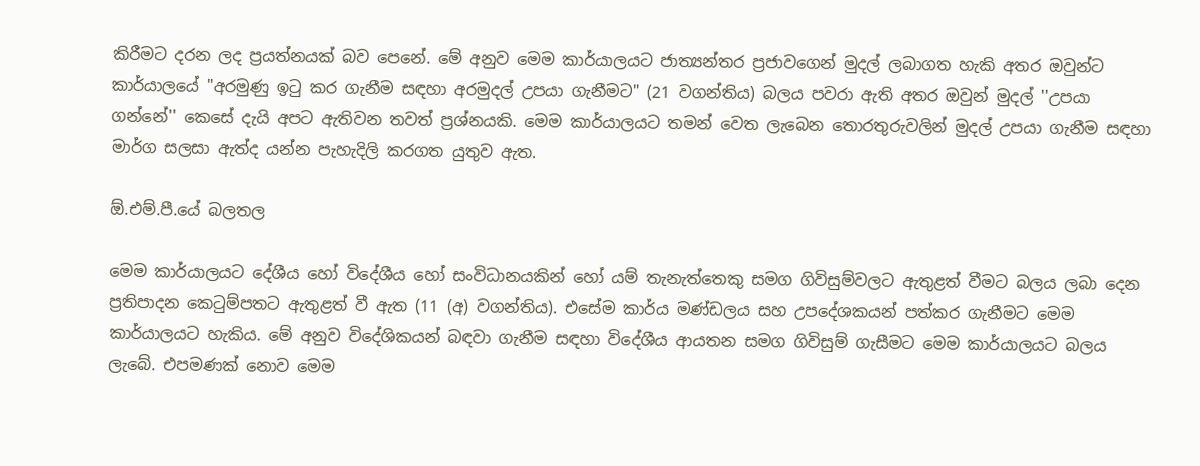කිරීමට දරන ලද ප්‍රයත්නයක්‌ බව පෙනේ. මේ අනුව මෙම කාර්යාලයට ජාත්‍යන්තර ප්‍රජාවගෙන් මුදල් ලබාගත හැකි අතර ඔවුන්ට කාර්යාලයේ "අරමුණු ඉටු කර ගැනීම සඳහා අරමුදල් උපයා ගැනීමට" (21 වගන්තිය) බලය පවරා ඇති අතර ඔවුන් මුදල් ''උපයා ගන්නේ'' කෙසේ දැයි අපට ඇතිවන තවත් ප්‍රශ්නයකි. මෙම කාර්යාලයට තමන් වෙත ලැබෙන තොරතුරුවලින් මුදල් උපයා ගැනීම සඳහා මාර්ග සලසා ඇත්ද යන්න පැහැදිලි කරගත යුතුව ඇත.

ඕ.එම්.පී.යේ බලතල

මෙම කාර්යාලයට දේශීය හෝ විදේශීය හෝ සංවිධානයකින් හෝ යම් තැනැත්තෙකු සමග ගිවිසුම්වලට ඇතුළත් වීමට බලය ලබා දෙන ප්‍රතිපාදන කෙටුම්පතට ඇතුළත් වී ඇත (11 (අ) වගන්තිය). එසේම කාර්ය මණ්‌ඩලය සහ උපදේශකයන් පත්කර ගැනීමට මෙම කාර්යාලයට හැකිය. මේ අනුව විදේශිකයන් බඳවා ගැනීම සඳහා විදේශීය ආයතන සමග ගිවිසුම් ගැසීමට මෙම කාර්යාලයට බලය ලැබේ. එපමණක්‌ නොව මෙම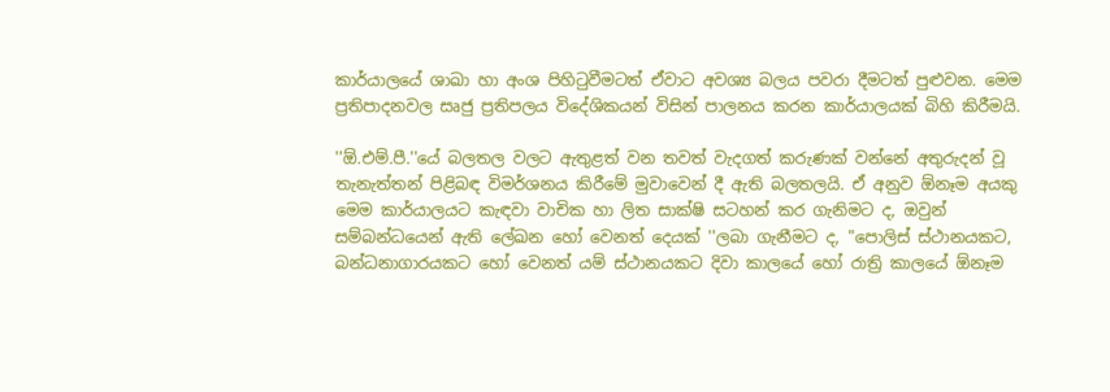කාර්යාලයේ ශාඛා හා අංශ පිහිටුවීමටත් ඒවාට අවශ්‍ය බලය පවරා දීමටත් පුළුවන. මෙම ප්‍රතිපාදනවල සෘජු ප්‍රතිපලය විදේශිකයන් විසින් පාලනය කරන කාර්යාලයක්‌ බිහි කිරීමයි.

''ඕ.එම්.පී.''යේ බලතල වලට ඇතුළත් වන තවත් වැදගත් කරුණක්‌ වන්නේ අතුරුදන් වූ තැනැත්තන් පිළිබඳ විමර්ශනය කිරීමේ මුවාවෙන් දී ඇති බලතලයි. ඒ අනුව ඕනෑම අයකු මෙම කාර්යාලයට කැඳවා වාචික හා ලිත සාක්‌ෂි සටහන් කර ගැනිමට ද, ඔවුන් සම්බන්ධයෙන් ඇති ලේඛන හෝ වෙනත් දෙයක්‌ ''ලබා ගැනීමට ද, ''පොලිස්‌ ස්‌ථානයකට, බන්ධනාගාරයකට හෝ වෙනත් යම් ස්‌ථානයකට දිවා කාලයේ හෝ රාත්‍රි කාලයේ ඕනෑම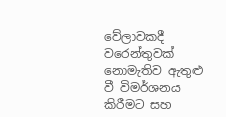වේලාවකදී වරෙන්තුවක්‌ නොමැතිව ඇතුළු වී විමර්ශනය කිරීමට සහ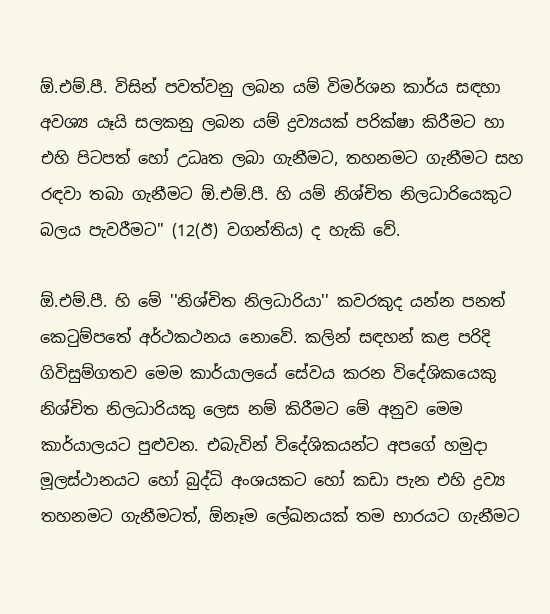ඕ.එම්.පී. විසින් පවත්වනු ලබන යම් විමර්ශන කාර්ය සඳහා අවශ්‍ය යෑයි සලකනු ලබන යම් ද්‍රව්‍යයක්‌ පරික්‌ෂා කිරීමට හා එහි පිටපත් හෝ උධෘත ලබා ගැනීමට, තහනමට ගැනීමට සහ රඳවා තබා ගැනීමට ඕ.එම්.පී. හි යම් නිශ්චිත නිලධාරියෙකුට බලය පැවරීමට'' (12(ඊ) වගන්තිය) ද හැකි වේ.

ඕ.එම්.පී. හි මේ ''නිශ්චිත නිලධාරියා'' කවරකුද යන්න පනත් කෙටුම්පතේ අර්ථකථනය නොවේ. කලින් සඳහන් කළ පරිදි ගිවිසුම්ගතව මෙම කාර්යාලයේ සේවය කරන විදේශිකයෙකු නිශ්චිත නිලධාරියකු ලෙස නම් කිරීමට මේ අනුව මෙම කාර්යාලයට පුළුවන. එබැවින් විදේශිකයන්ට අපගේ හමුදා මූලස්‌ථානයට හෝ බුද්ධි අංශයකට හෝ කඩා පැන එහි ද්‍රව්‍ය තහනමට ගැනීමටත්, ඕනෑම ලේඛනයක්‌ තම භාරයට ගැනීමට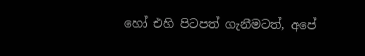හෝ එහි පිටපත් ගැනීමටත්, අපේ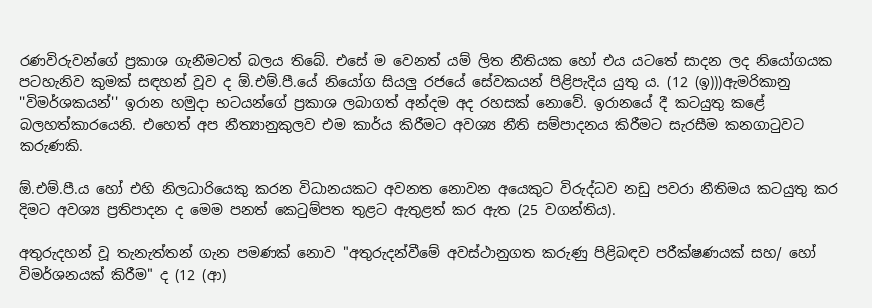රණවිරුවන්ගේ ප්‍රකාශ ගැනීමටත් බලය තිබේ. එසේ ම වෙනත් යම් ලිත නීතියක හෝ එය යටතේ සාදන ලද නියෝගයක පටහැනිව කුමක්‌ සඳහන් වූව ද ඕ.එම්.පී.යේ නියෝග සියලු රජයේ සේවකයන් පිළිපැදිය යුතු ය. (12 (ඉ)))ඇමරිකානු ''විමර්ශකයන්'' ඉරාන හමුදා භටයන්ගේ ප්‍රකාශ ලබාගත් අන්දම අද රහසක්‌ නොවේ. ඉරානයේ දී කටයුතු කළේ බලහත්කාරයෙනි. එහෙත් අප නීත්‍යානුකුලව එම කාර්ය කිරීමට අවශ්‍ය නීති සම්පාදනය කිරීමට සැරසීම කනගාටුවට කරුණකි.

ඕ.එම්.පී.ය හෝ එහි නිලධාරියෙකු කරන විධානයකට අවනත නොවන අයෙකුට විරුද්ධව නඩු පවරා නීතිමය කටයුතු කර දිමට අවශ්‍ය ප්‍රතිපාදන ද මෙම පනත් කෙටුම්පත තුළට ඇතුළත් කර ඇත (25 වගන්තිය).

අතුරුදහන් වූ තැනැත්තන් ගැන පමණක්‌ නොව "අතුරුදන්වීමේ අවස්‌ථානුගත කරුණු පිළිබඳව පරීක්‌ෂණයක්‌ සහ/ හෝ විමර්ශනයක්‌ කිරීම" ද (12 (ආ)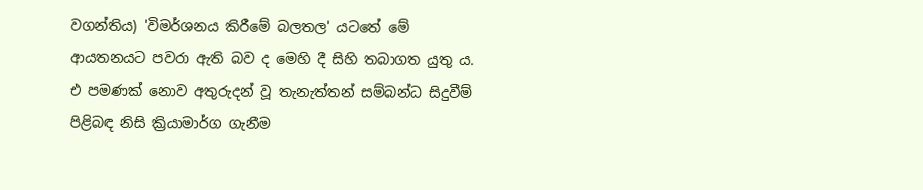වගන්තිය) 'විමර්ශනය කිරීමේ බලතල' යටතේ මේ ආයතනයට පවරා ඇති බව ද මෙහි දී සිහි තබාගත යුතු ය. එ පමණක්‌ නොව අතුරුදන් වූ තැනැත්තන් සම්බන්ධ සිදුවීම් පිළිබඳ නිසි ක්‍රියාමාර්ග ගැනීම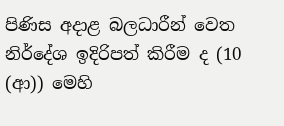පිණිස අදාළ බලධාරීන් වෙත නිර්දේශ ඉදිරිපත් කිරීම ද (10 (ආ)) මෙහි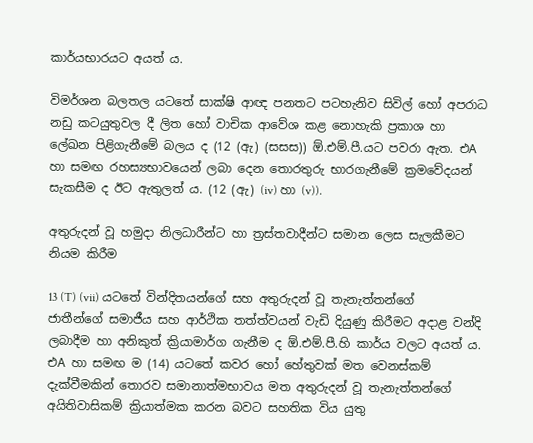කාර්යභාරයට අයත් ය.

විමර්ශන බලතල යටතේ සාක්‌ෂි ආඥ පනතට පටහැනිව සිවිල් හෝ අපරාධ නඩු කටයුතුවල දී ලිත හෝ වාචික ආවේශ කළ නොහැකි ප්‍රකාශ හා ලේඛන පිළිගැනීමේ බලය ද (12 (ඇ) (සසස)) ඕ.එම්.පී.යට පවරා ඇත. එA හා සමඟ රහස්‍යභාවයෙන් ලබා දෙන තොරතුරු භාරගැනීමේ ක්‍රමවේදයන් සැකසීම ද ඊට ඇතුලත් ය. (12 (ඇ) (iv) හා (v)).

අතුරුදන් වූ හමුදා නිලධාරීන්ට හා ත්‍රස්‌තවාදීන්ට සමාන ලෙස සැලකීමට නියම කිරීම

13 (T) (vii) යටතේ වින්දිතයන්ගේ සහ අතුරුදන් වූ තැනැත්තන්ගේ ජාතීන්ගේ සමාජීය සහ ආර්ථික තත්ත්වයන් වැඩි දියුණු කිරීමට අදාළ වන්දි ලබාදීම හා අනිකුත් ක්‍රියාමාර්ග ගැනීම ද ඕ.එම්.පී.හි කාර්ය වලට අයත් ය. එA හා සමඟ ම (14) යටතේ කවර හෝ හේතුවක්‌ මත වෙනස්‌කම් දැක්‌වීමකින් තොරව සමානාත්මභාවය මත අතුරුදන් වූ තැනැත්තන්ගේ අයිතිවාසිකම් ක්‍රියාත්මක කරන බවට සහතික විය යුතු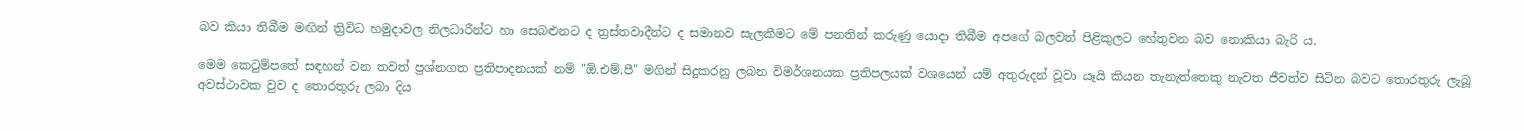බව කියා තිබීම මඟින් ත්‍රිවිධ හමුදාවල නිලධාරීන්ට හා සෙබළුනට ද ත්‍රස්‌තවාදීන්ට ද සමානව සැලකීමට මේ පනතින් කරුණු යොදා තිබීම අපගේ බලවත් පිළිකුලට හේතුවන බව නොකියා බැරි ය.

මෙම කෙටුම්පතේ සඳහන් වන තවත් ප්‍රශ්නගත ප්‍රතිපාදනයක්‌ නම් "ඕ.එම්.පී" මගින් සිදුකරනු ලබන විමර්ශනයක ප්‍රතිපලයක්‌ වශයෙන් යම් අතුරුදන් වූවා යෑයි කියන තැනැත්තෙකු නැවත ජීවත්ව සිටින බවට තොරතුරු ලැබූ අවස්‌ථාවක වුව ද තොරතුරු ලබා දිය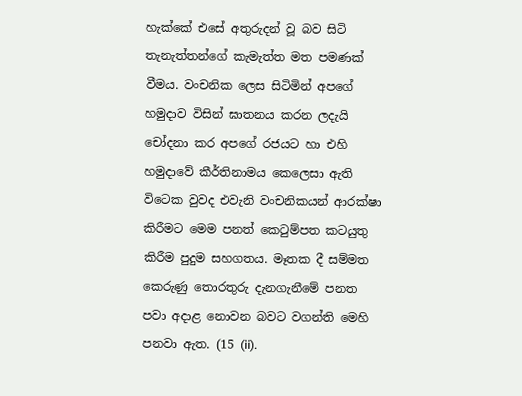හැක්‌කේ එසේ අතුරුදන් වූ බව සිටි තැනැත්තන්ගේ කැමැත්ත මත පමණක්‌ වීමය. වංචනික ලෙස සිටිමින් අපගේ හමුදාව විසින් ඝාතනය කරන ලදැයි චෝදනා කර අපගේ රජයට හා එහි හමුදාවේ කීර්තිනාමය කෙලෙසා ඇති විටෙක වුවද එවැනි වංචනිකයන් ආරක්‌ෂා කිරීමට මෙම පනත් කෙටුම්පත කටයුතු කිරීම පුදුම සහගතය. මෑතක දී සම්මත කෙරුණු තොරතුරු දැනගැනීමේ පනත පවා අදාළ නොවන බවට වගන්ති මෙහි පනවා ඇත. (15 (ii).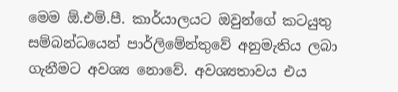මෙම ඕ.එම්.පී. කාර්යාලයට ඔවුන්ගේ කටයුතු සම්බන්ධයෙන් පාර්ලිමේන්තුවේ අනුමැතිය ලබා ගැනීමට අවශ්‍ය නොවේ. අවශ්‍යතාවය එය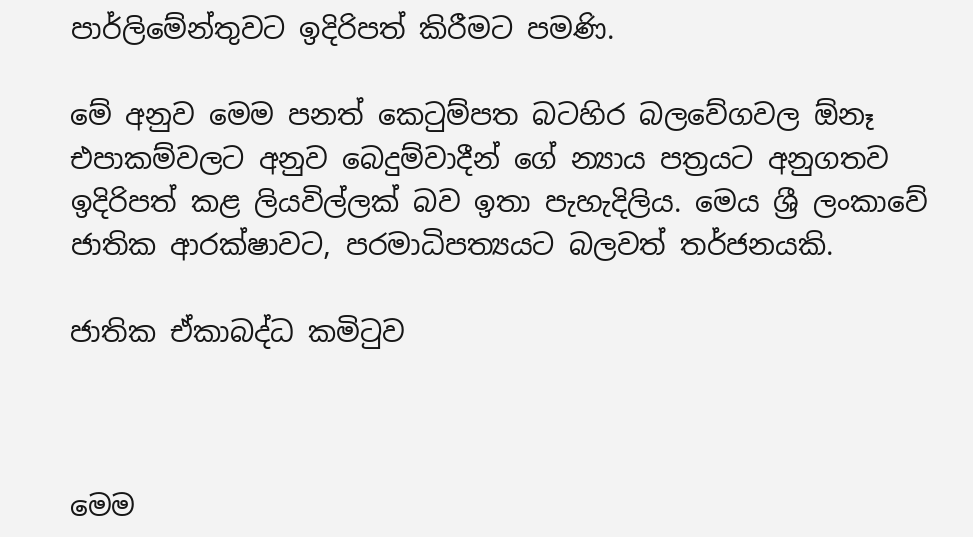පාර්ලිමේන්තුවට ඉදිරිපත් කිරීමට පමණි.

මේ අනුව මෙම පනත් කෙටුම්පත බටහිර බලවේගවල ඕනෑ එපාකම්වලට අනුව බෙදුම්වාදීන් ගේ න්‍යාය පත්‍රයට අනුගතව ඉදිරිපත් කළ ලියවිල්ලක්‌ බව ඉතා පැහැදිලිය. මෙය ශ්‍රී ලංකාවේ ජාතික ආරක්‌ෂාවට, පරමාධිපත්‍යයට බලවත් තර්ජනයකි.

ජාතික ඒකාබද්ධ කමිටුව



මෙම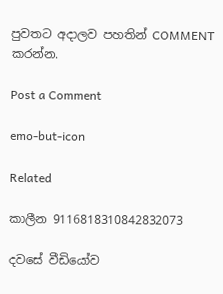පුවතට අදාලව පහතින් COMMENT කරන්න.

Post a Comment

emo-but-icon

Related

කාලීන 9116818310842832073

දවසේ වීඩියෝව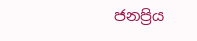ජනප්‍රිය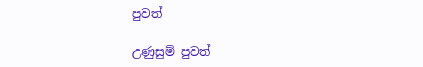පුවත්

උණුසුම් පුවත්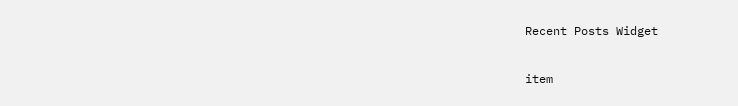Recent Posts Widget

item